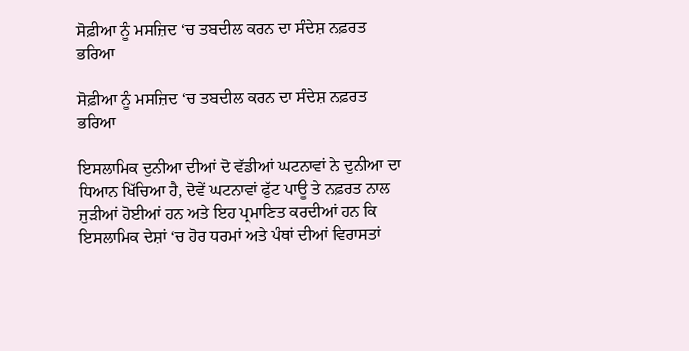ਸੋਫ਼ੀਆ ਨੂੰ ਮਸਜ਼ਿਦ ‘ਚ ਤਬਦੀਲ ਕਰਨ ਦਾ ਸੰਦੇਸ਼ ਨਫ਼ਰਤ ਭਰਿਆ

ਸੋਫ਼ੀਆ ਨੂੰ ਮਸਜ਼ਿਦ ‘ਚ ਤਬਦੀਲ ਕਰਨ ਦਾ ਸੰਦੇਸ਼ ਨਫ਼ਰਤ ਭਰਿਆ

ਇਸਲਾਮਿਕ ਦੁਨੀਆ ਦੀਆਂ ਦੋ ਵੱਡੀਆਂ ਘਟਨਾਵਾਂ ਨੇ ਦੁਨੀਆ ਦਾ ਧਿਆਨ ਖਿੱਚਿਆ ਹੈ, ਦੋਵੇਂ ਘਟਨਾਵਾਂ ਫੁੱਟ ਪਾਊ ਤੇ ਨਫ਼ਰਤ ਨਾਲ ਜੁੜੀਆਂ ਹੋਈਆਂ ਹਨ ਅਤੇ ਇਹ ਪ੍ਰਮਾਣਿਤ ਕਰਦੀਆਂ ਹਨ ਕਿ ਇਸਲਾਮਿਕ ਦੇਸ਼ਾਂ ‘ਚ ਹੋਰ ਧਰਮਾਂ ਅਤੇ ਪੰਥਾਂ ਦੀਆਂ ਵਿਰਾਸਤਾਂ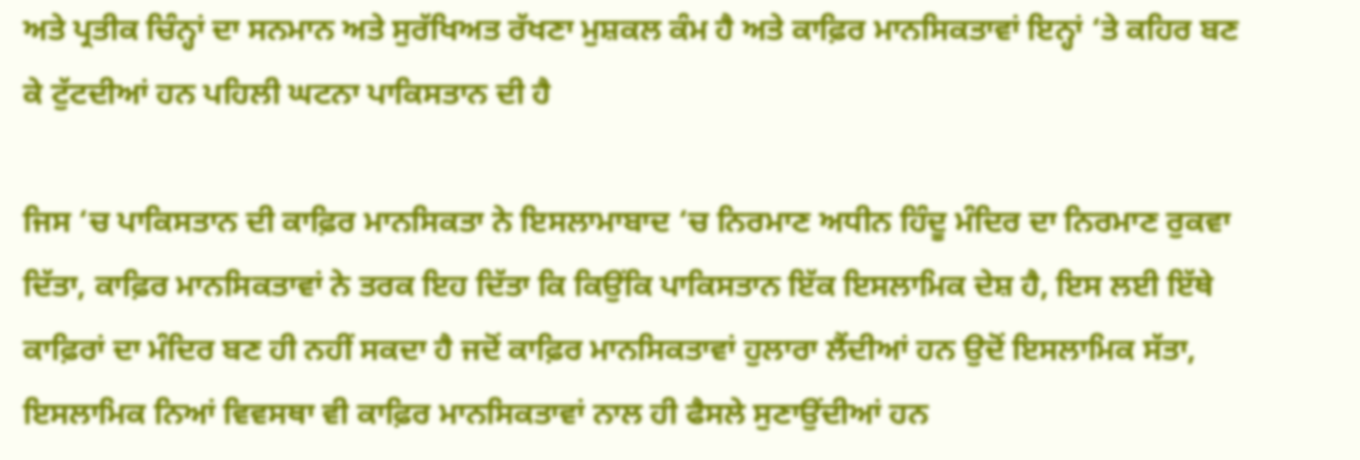ਅਤੇ ਪ੍ਰਤੀਕ ਚਿੰਨ੍ਹਾਂ ਦਾ ਸਨਮਾਨ ਅਤੇ ਸੁਰੱਖਿਅਤ ਰੱਖਣਾ ਮੁਸ਼ਕਲ ਕੰਮ ਹੈ ਅਤੇ ਕਾਫ਼ਿਰ ਮਾਨਸਿਕਤਾਵਾਂ ਇਨ੍ਹਾਂ ‘ਤੇ ਕਹਿਰ ਬਣ ਕੇ ਟੁੱਟਦੀਆਂ ਹਨ ਪਹਿਲੀ ਘਟਨਾ ਪਾਕਿਸਤਾਨ ਦੀ ਹੈ

ਜਿਸ ‘ਚ ਪਾਕਿਸਤਾਨ ਦੀ ਕਾਫ਼ਿਰ ਮਾਨਸਿਕਤਾ ਨੇ ਇਸਲਾਮਾਬਾਦ ‘ਚ ਨਿਰਮਾਣ ਅਧੀਨ ਹਿੰਦੂ ਮੰਦਿਰ ਦਾ ਨਿਰਮਾਣ ਰੁਕਵਾ ਦਿੱਤਾ, ਕਾਫ਼ਿਰ ਮਾਨਸਿਕਤਾਵਾਂ ਨੇ ਤਰਕ ਇਹ ਦਿੱਤਾ ਕਿ ਕਿਉਂਕਿ ਪਾਕਿਸਤਾਨ ਇੱਕ ਇਸਲਾਮਿਕ ਦੇਸ਼ ਹੈ, ਇਸ ਲਈ ਇੱਥੇ ਕਾਫ਼ਿਰਾਂ ਦਾ ਮੰਦਿਰ ਬਣ ਹੀ ਨਹੀਂ ਸਕਦਾ ਹੈ ਜਦੋਂ ਕਾਫ਼ਿਰ ਮਾਨਸਿਕਤਾਵਾਂ ਹੁਲਾਰਾ ਲੈਂਦੀਆਂ ਹਨ ਉਦੋਂ ਇਸਲਾਮਿਕ ਸੱਤਾ, ਇਸਲਾਮਿਕ ਨਿਆਂ ਵਿਵਸਥਾ ਵੀ ਕਾਫ਼ਿਰ ਮਾਨਸਿਕਤਾਵਾਂ ਨਾਲ ਹੀ ਫੈਸਲੇ ਸੁਣਾਉਂਦੀਆਂ ਹਨ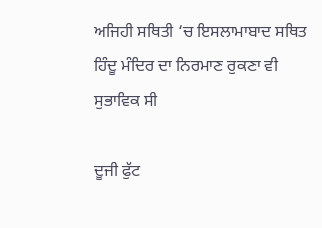ਅਜਿਹੀ ਸਥਿਤੀ ‘ਚ ਇਸਲਾਮਾਬਾਦ ਸਥਿਤ ਹਿੰਦੂ ਮੰਦਿਰ ਦਾ ਨਿਰਮਾਣ ਰੁਕਣਾ ਵੀ ਸੁਭਾਵਿਕ ਸੀ

ਦੂਜੀ ਫੁੱਟ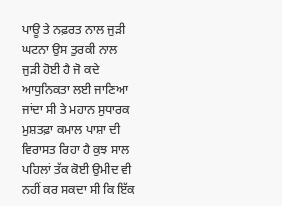ਪਾਊ ਤੇ ਨਫ਼ਰਤ ਨਾਲ ਜੁੜੀ ਘਟਨਾ ਉਸ ਤੁਰਕੀ ਨਾਲ ਜੁੜੀ ਹੋਈ ਹੈ ਜੋ ਕਦੇ ਆਧੁਨਿਕਤਾ ਲਈ ਜਾਣਿਆ ਜਾਂਦਾ ਸੀ ਤੇ ਮਹਾਨ ਸੁਧਾਰਕ ਮੁਸ਼ਤਫ਼ਾ ਕਮਾਲ ਪਾਸ਼ਾ ਦੀ ਵਿਰਾਸਤ ਰਿਹਾ ਹੈ ਕੁਝ ਸਾਲ ਪਹਿਲਾਂ ਤੱਕ ਕੋਈ ਉਮੀਦ ਵੀ ਨਹੀਂ ਕਰ ਸਕਦਾ ਸੀ ਕਿ ਇੱਕ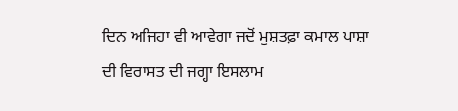ਦਿਨ ਅਜਿਹਾ ਵੀ ਆਵੇਗਾ ਜਦੋਂ ਮੁਸ਼ਤਫ਼ਾ ਕਮਾਲ ਪਾਸ਼ਾ ਦੀ ਵਿਰਾਸਤ ਦੀ ਜਗ੍ਹਾ ਇਸਲਾਮ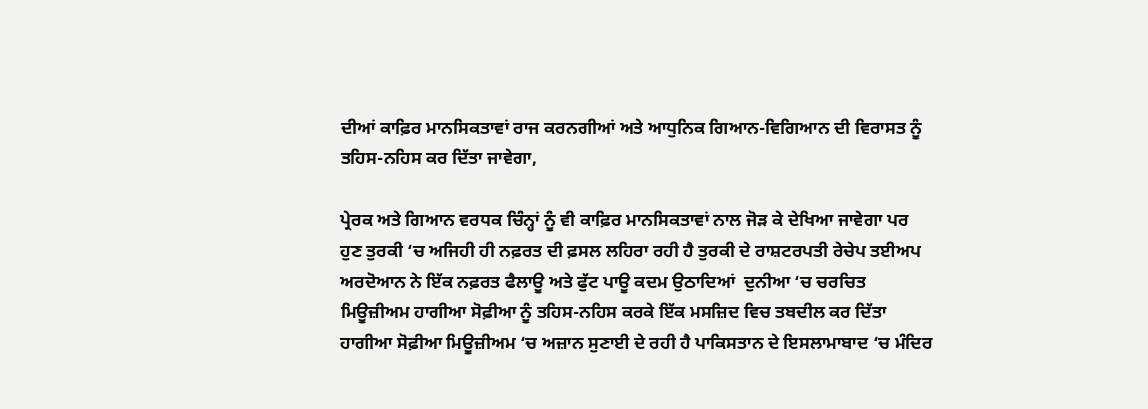ਦੀਆਂ ਕਾਫ਼ਿਰ ਮਾਨਸਿਕਤਾਵਾਂ ਰਾਜ ਕਰਨਗੀਆਂ ਅਤੇ ਆਧੁਨਿਕ ਗਿਆਨ-ਵਿਗਿਆਨ ਦੀ ਵਿਰਾਸਤ ਨੂੰ ਤਹਿਸ-ਨਹਿਸ ਕਰ ਦਿੱਤਾ ਜਾਵੇਗਾ,

ਪ੍ਰੇਰਕ ਅਤੇ ਗਿਆਨ ਵਰਧਕ ਚਿੰਨ੍ਹਾਂ ਨੂੰ ਵੀ ਕਾਫ਼ਿਰ ਮਾਨਸਿਕਤਾਵਾਂ ਨਾਲ ਜੋੜ ਕੇ ਦੇਖਿਆ ਜਾਵੇਗਾ ਪਰ ਹੁਣ ਤੁਰਕੀ ‘ਚ ਅਜਿਹੀ ਹੀ ਨਫ਼ਰਤ ਦੀ ਫ਼ਸਲ ਲਹਿਰਾ ਰਹੀ ਹੈ ਤੁਰਕੀ ਦੇ ਰਾਸ਼ਟਰਪਤੀ ਰੇਚੇਪ ਤਈਅਪ ਅਰਦੋਆਨ ਨੇ ਇੱਕ ਨਫ਼ਰਤ ਫੈਲਾਊ ਅਤੇ ਫੁੱਟ ਪਾਊ ਕਦਮ ਉਠਾਦਿਆਂ  ਦੁਨੀਆ ‘ਚ ਚਰਚਿਤ ਮਿਊਜ਼ੀਅਮ ਹਾਗੀਆ ਸੋਫ਼ੀਆ ਨੂੰ ਤਹਿਸ-ਨਹਿਸ ਕਰਕੇ ਇੱਕ ਮਸਜ਼ਿਦ ਵਿਚ ਤਬਦੀਲ ਕਰ ਦਿੱਤਾ ਹਾਗੀਆ ਸੋਫ਼ੀਆ ਮਿਊਜ਼ੀਅਮ ‘ਚ ਅਜ਼ਾਨ ਸੁਣਾਈ ਦੇ ਰਹੀ ਹੈ ਪਾਕਿਸਤਾਨ ਦੇ ਇਸਲਾਮਾਬਾਦ ‘ਚ ਮੰਦਿਰ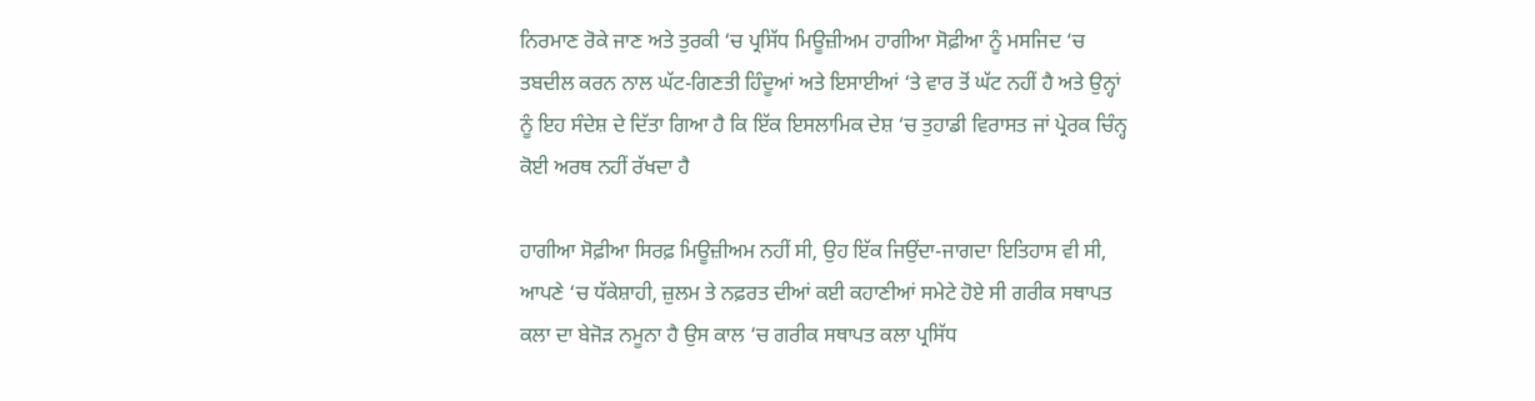ਨਿਰਮਾਣ ਰੋਕੇ ਜਾਣ ਅਤੇ ਤੁਰਕੀ ‘ਚ ਪ੍ਰਸਿੱਧ ਮਿਊਜ਼ੀਅਮ ਹਾਗੀਆ ਸੋਫ਼ੀਆ ਨੂੰ ਮਸਜਿਦ ‘ਚ ਤਬਦੀਲ ਕਰਨ ਨਾਲ ਘੱਟ-ਗਿਣਤੀ ਹਿੰਦੂਆਂ ਅਤੇ ਇਸਾਈਆਂ ‘ਤੇ ਵਾਰ ਤੋਂ ਘੱਟ ਨਹੀਂ ਹੈ ਅਤੇ ਉਨ੍ਹਾਂ ਨੂੰ ਇਹ ਸੰਦੇਸ਼ ਦੇ ਦਿੱਤਾ ਗਿਆ ਹੈ ਕਿ ਇੱਕ ਇਸਲਾਮਿਕ ਦੇਸ਼ ‘ਚ ਤੁਹਾਡੀ ਵਿਰਾਸਤ ਜਾਂ ਪ੍ਰੇਰਕ ਚਿੰਨ੍ਹ ਕੋਈ ਅਰਥ ਨਹੀਂ ਰੱਖਦਾ ਹੈ

ਹਾਗੀਆ ਸੋਫ਼ੀਆ ਸਿਰਫ਼ ਮਿਊਜ਼ੀਅਮ ਨਹੀਂ ਸੀ, ਉਹ ਇੱਕ ਜਿਉਂਦਾ-ਜਾਗਦਾ ਇਤਿਹਾਸ ਵੀ ਸੀ, ਆਪਣੇ ‘ਚ ਧੱਕੇਸ਼ਾਹੀ, ਜ਼ੁਲਮ ਤੇ ਨਫ਼ਰਤ ਦੀਆਂ ਕਈ ਕਹਾਣੀਆਂ ਸਮੇਟੇ ਹੋਏ ਸੀ ਗਰੀਕ ਸਥਾਪਤ ਕਲਾ ਦਾ ਬੇਜੋੜ ਨਮੂਨਾ ਹੈ ਉਸ ਕਾਲ ‘ਚ ਗਰੀਕ ਸਥਾਪਤ ਕਲਾ ਪ੍ਰਸਿੱਧ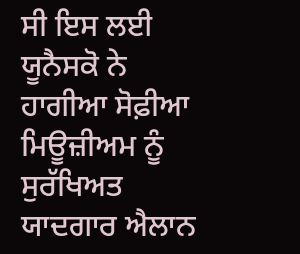ਸੀ ਇਸ ਲਈ ਯੂਨੈਸਕੋ ਨੇ ਹਾਗੀਆ ਸੋਫ਼ੀਆ ਮਿਊਜ਼ੀਅਮ ਨੂੰ ਸੁਰੱਖਿਅਤ ਯਾਦਗਾਰ ਐਲਾਨ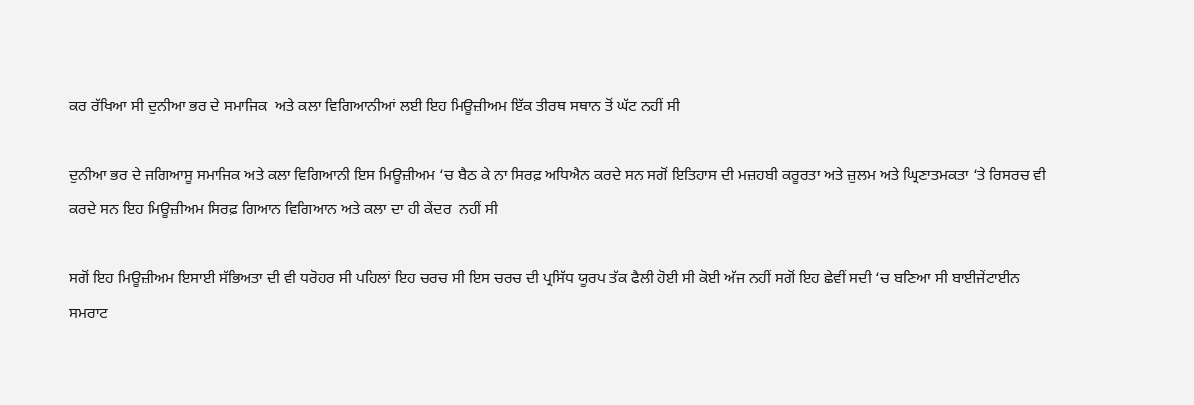ਕਰ ਰੱਖਿਆ ਸੀ ਦੁਨੀਆ ਭਰ ਦੇ ਸਮਾਜਿਕ  ਅਤੇ ਕਲਾ ਵਿਗਿਆਨੀਆਂ ਲਈ ਇਹ ਮਿਊਜ਼ੀਅਮ ਇੱਕ ਤੀਰਥ ਸਥਾਨ ਤੋਂ ਘੱਟ ਨਹੀਂ ਸੀ

ਦੁਨੀਆ ਭਰ ਦੇ ਜਗਿਆਸੂ ਸਮਾਜਿਕ ਅਤੇ ਕਲਾ ਵਿਗਿਆਨੀ ਇਸ ਮਿਊਜ਼ੀਅਮ ‘ਚ ਬੈਠ ਕੇ ਨਾ ਸਿਰਫ਼ ਅਧਿਐਨ ਕਰਦੇ ਸਨ ਸਗੋਂ ਇਤਿਹਾਸ ਦੀ ਮਜ਼ਹਬੀ ਕਰੂਰਤਾ ਅਤੇ ਜ਼ੁਲਮ ਅਤੇ ਘ੍ਰਿਣਾਤਮਕਤਾ ‘ਤੇ ਰਿਸਰਚ ਵੀ ਕਰਦੇ ਸਨ ਇਹ ਮਿਊਜ਼ੀਅਮ ਸਿਰਫ਼ ਗਿਆਨ ਵਿਗਿਆਨ ਅਤੇ ਕਲਾ ਦਾ ਹੀ ਕੇਂਦਰ  ਨਹੀਂ ਸੀ

ਸਗੋਂ ਇਹ ਮਿਊਜ਼ੀਅਮ ਇਸਾਈ ਸੱਭਿਅਤਾ ਦੀ ਵੀ ਧਰੋਹਰ ਸੀ ਪਹਿਲਾਂ ਇਹ ਚਰਚ ਸੀ ਇਸ ਚਰਚ ਦੀ ਪ੍ਰਸਿੱਧ ਯੂਰਪ ਤੱਕ ਫੈਲੀ ਹੋਈ ਸੀ ਕੋਈ ਅੱਜ ਨਹੀਂ ਸਗੋਂ ਇਹ ਛੇਵੀਂ ਸਦੀ ‘ਚ ਬਣਿਆ ਸੀ ਬਾਈਜੇਂਟਾਈਨ ਸਮਰਾਟ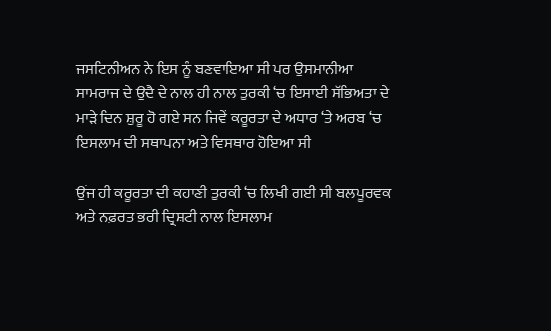ਜਸਟਿਨੀਅਨ ਨੇ ਇਸ ਨੂੰ ਬਣਵਾਇਆ ਸੀ ਪਰ ਉਸਮਾਨੀਆ ਸਾਮਰਾਜ ਦੇ ਉਦੈ ਦੇ ਨਾਲ ਹੀ ਨਾਲ ਤੁਰਕੀ ‘ਚ ਇਸਾਈ ਸੱਭਿਅਤਾ ਦੇ ਮਾੜੇ ਦਿਨ ਸ਼ੁਰੂ ਹੋ ਗਏ ਸਨ ਜਿਵੇਂ ਕਰੂਰਤਾ ਦੇ ਅਧਾਰ ‘ਤੇ ਅਰਬ ‘ਚ ਇਸਲਾਮ ਦੀ ਸਥਾਪਨਾ ਅਤੇ ਵਿਸਥਾਰ ਹੋਇਆ ਸੀ

ਉਂਜ ਹੀ ਕਰੂਰਤਾ ਦੀ ਕਹਾਣੀ ਤੁਰਕੀ ‘ਚ ਲਿਖੀ ਗਈ ਸੀ ਬਲਪੂਰਵਕ ਅਤੇ ਨਫ਼ਰਤ ਭਰੀ ਦ੍ਰਿਸ਼ਟੀ ਨਾਲ ਇਸਲਾਮ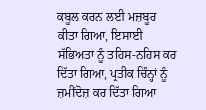ਕਬੂਲ ਕਰਨ ਲਈ ਮਜ਼ਬੂਰ ਕੀਤਾ ਗਿਆ, ਇਸਾਈ ਸੱਭਿਅਤਾ ਨੂੰ ਤਹਿਸ-ਨਹਿਸ ਕਰ ਦਿੱਤਾ ਗਿਆ, ਪ੍ਰਤੀਕ ਚਿੰਨ੍ਹਾਂ ਨੂੰ ਜ਼ਮੀਂਦੋਜ਼ ਕਰ ਦਿੱਤਾ ਗਿਆ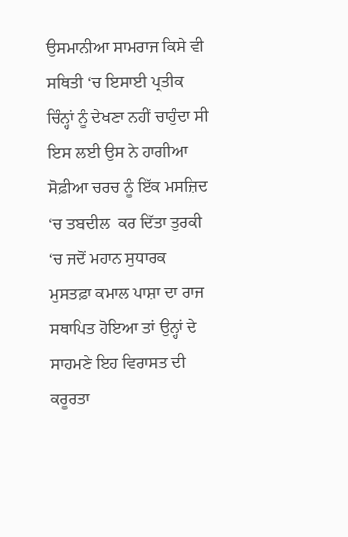ਉਸਮਾਨੀਆ ਸਾਮਰਾਜ ਕਿਸੇ ਵੀ ਸਥਿਤੀ ‘ਚ ਇਸਾਈ ਪ੍ਰਤੀਕ ਚਿੰਨ੍ਹਾਂ ਨੂੰ ਦੇਖਣਾ ਨਹੀਂ ਚਾਹੁੰਦਾ ਸੀ ਇਸ ਲਈ ਉਸ ਨੇ ਹਾਗੀਆ ਸੋਫ਼ੀਆ ਚਰਚ ਨੂੰ ਇੱਕ ਮਸਜ਼ਿਦ ‘ਚ ਤਬਦੀਲ  ਕਰ ਦਿੱਤਾ ਤੁਰਕੀ ‘ਚ ਜਦੋਂ ਮਹਾਨ ਸੁਧਾਰਕ ਮੁਸਤਫ਼ਾ ਕਮਾਲ ਪਾਸ਼ਾ ਦਾ ਰਾਜ ਸਥਾਪਿਤ ਹੋਇਆ ਤਾਂ ਉਨ੍ਹਾਂ ਦੇ ਸਾਹਮਣੇ ਇਹ ਵਿਰਾਸਤ ਦੀ ਕਰੂਰਤਾ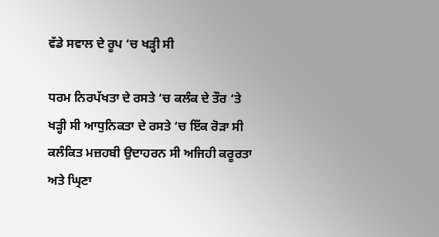ਵੱਡੇ ਸਵਾਲ ਦੇ ਰੂਪ ‘ਚ ਖੜ੍ਹੀ ਸੀ

ਧਰਮ ਨਿਰਪੱਖਤਾ ਦੇ ਰਸਤੇ ‘ਚ ਕਲੰਕ ਦੇ ਤੌਰ ‘ਤੇ ਖੜ੍ਹੀ ਸੀ ਆਧੁਨਿਕਤਾ ਦੇ ਰਸਤੇ ‘ਚ ਇੱਕ ਰੋੜਾ ਸੀ ਕਲੰਕਿਤ ਮਜ਼ਹਬੀ ਉਦਾਹਰਨ ਸੀ ਅਜਿਹੀ ਕਰੂਰਤਾ ਅਤੇ ਘ੍ਰਿਣਾ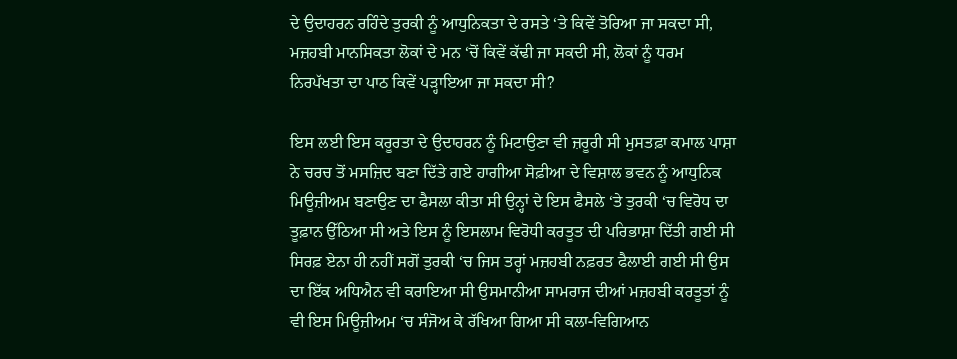ਦੇ ਉਦਾਹਰਨ ਰਹਿੰਦੇ ਤੁਰਕੀ ਨੂੰ ਆਧੁਨਿਕਤਾ ਦੇ ਰਸਤੇ ‘ਤੇ ਕਿਵੇਂ ਤੋਰਿਆ ਜਾ ਸਕਦਾ ਸੀ, ਮਜ਼ਹਬੀ ਮਾਨਸਿਕਤਾ ਲੋਕਾਂ ਦੇ ਮਨ ‘ਚੋਂ ਕਿਵੇਂ ਕੱਢੀ ਜਾ ਸਕਦੀ ਸੀ, ਲੋਕਾਂ ਨੂੰ ਧਰਮ ਨਿਰਪੱਖਤਾ ਦਾ ਪਾਠ ਕਿਵੇਂ ਪੜ੍ਹਾਇਆ ਜਾ ਸਕਦਾ ਸੀ?

ਇਸ ਲਈ ਇਸ ਕਰੂਰਤਾ ਦੇ ਉਦਾਹਰਨ ਨੂੰ ਮਿਟਾਉਣਾ ਵੀ ਜ਼ਰੂਰੀ ਸੀ ਮੁਸਤਫ਼ਾ ਕਮਾਲ ਪਾਸ਼ਾ ਨੇ ਚਰਚ ਤੋਂ ਮਸਜ਼ਿਦ ਬਣਾ ਦਿੱਤੇ ਗਏ ਹਾਗੀਆ ਸੋਫ਼ੀਆ ਦੇ ਵਿਸ਼ਾਲ ਭਵਨ ਨੂੰ ਆਧੁਨਿਕ ਮਿਊਜ਼ੀਅਮ ਬਣਾਉਣ ਦਾ ਫੈਸਲਾ ਕੀਤਾ ਸੀ ਉਨ੍ਹਾਂ ਦੇ ਇਸ ਫੈਸਲੇ ‘ਤੇ ਤੁਰਕੀ ‘ਚ ਵਿਰੋਧ ਦਾ ਤੂਫ਼ਾਨ ਉੱਠਿਆ ਸੀ ਅਤੇ ਇਸ ਨੂੰ ਇਸਲਾਮ ਵਿਰੋਧੀ ਕਰਤੂਤ ਦੀ ਪਰਿਭਾਸ਼ਾ ਦਿੱਤੀ ਗਈ ਸੀ ਸਿਰਫ਼ ਏਨਾ ਹੀ ਨਹੀਂ ਸਗੋਂ ਤੁਰਕੀ ‘ਚ ਜਿਸ ਤਰ੍ਹਾਂ ਮਜ਼ਹਬੀ ਨਫ਼ਰਤ ਫੈਲਾਈ ਗਈ ਸੀ ਉਸ ਦਾ ਇੱਕ ਅਧਿਐਨ ਵੀ ਕਰਾਇਆ ਸੀ ਉਸਮਾਨੀਆ ਸਾਮਰਾਜ ਦੀਆਂ ਮਜ਼ਹਬੀ ਕਰਤੂਤਾਂ ਨੂੰ ਵੀ ਇਸ ਮਿਊਜ਼ੀਅਮ ‘ਚ ਸੰਜੋਅ ਕੇ ਰੱਖਿਆ ਗਿਆ ਸੀ ਕਲਾ-ਵਿਗਿਆਨ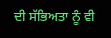ਦੀ ਸੱਭਿਅਤਾ ਨੂੰ ਵੀ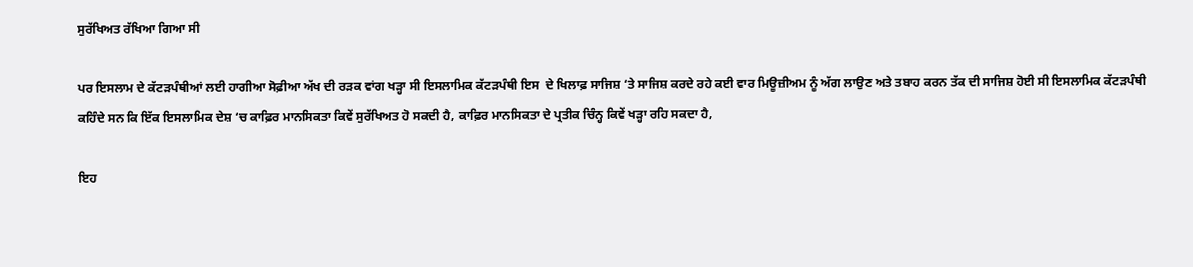ਸੁਰੱਖਿਅਤ ਰੱਖਿਆ ਗਿਆ ਸੀ

ਪਰ ਇਸਲਾਮ ਦੇ ਕੱਟੜਪੰਥੀਆਂ ਲਈ ਹਾਗੀਆ ਸੋਫ਼ੀਆ ਅੱਖ ਦੀ ਰੜਕ ਵਾਂਗ ਖੜ੍ਹਾ ਸੀ ਇਸਲਾਮਿਕ ਕੱਟੜਪੰਥੀ ਇਸ  ਦੇ ਖਿਲਾਫ਼ ਸਾਜਿਸ਼ ‘ਤੇ ਸਾਜਿਸ਼ ਕਰਦੇ ਰਹੇ ਕਈ ਵਾਰ ਮਿਊਜ਼ੀਅਮ ਨੂੰ ਅੱਗ ਲਾਉਣ ਅਤੇ ਤਬਾਹ ਕਰਨ ਤੱਕ ਦੀ ਸਾਜਿਸ਼ ਹੋਈ ਸੀ ਇਸਲਾਮਿਕ ਕੱਟੜਪੰਥੀ ਕਹਿੰਦੇ ਸਨ ਕਿ ਇੱਕ ਇਸਲਾਮਿਕ ਦੇਸ਼ ‘ਚ ਕਾਫ਼ਿਰ ਮਾਨਸਿਕਤਾ ਕਿਵੇਂ ਸੁਰੱਖਿਅਤ ਹੋ ਸਕਦੀ ਹੈ, ਕਾਫ਼ਿਰ ਮਾਨਸਿਕਤਾ ਦੇ ਪ੍ਰਤੀਕ ਚਿੰਨ੍ਹ ਕਿਵੇਂ ਖੜ੍ਹਾ ਰਹਿ ਸਕਦਾ ਹੈ,

ਇਹ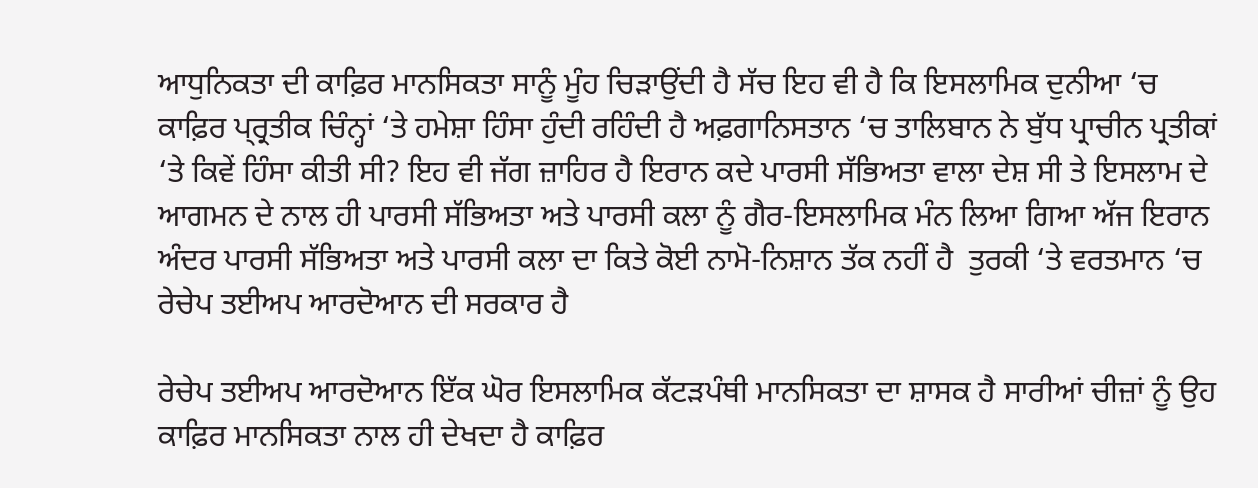ਆਧੁਨਿਕਤਾ ਦੀ ਕਾਫ਼ਿਰ ਮਾਨਸਿਕਤਾ ਸਾਨੂੰ ਮੂੰਹ ਚਿੜਾਉਂਦੀ ਹੈ ਸੱਚ ਇਹ ਵੀ ਹੈ ਕਿ ਇਸਲਾਮਿਕ ਦੁਨੀਆ ‘ਚ ਕਾਫ਼ਿਰ ਪ੍ਰ੍ਰਤੀਕ ਚਿੰਨ੍ਹਾਂ ‘ਤੇ ਹਮੇਸ਼ਾ ਹਿੰਸਾ ਹੁੰਦੀ ਰਹਿੰਦੀ ਹੈ ਅਫ਼ਗਾਨਿਸਤਾਨ ‘ਚ ਤਾਲਿਬਾਨ ਨੇ ਬੁੱਧ ਪ੍ਰਾਚੀਨ ਪ੍ਰਤੀਕਾਂ ‘ਤੇ ਕਿਵੇਂ ਹਿੰਸਾ ਕੀਤੀ ਸੀ? ਇਹ ਵੀ ਜੱਗ ਜ਼ਾਹਿਰ ਹੈ ਇਰਾਨ ਕਦੇ ਪਾਰਸੀ ਸੱਭਿਅਤਾ ਵਾਲਾ ਦੇਸ਼ ਸੀ ਤੇ ਇਸਲਾਮ ਦੇ ਆਗਮਨ ਦੇ ਨਾਲ ਹੀ ਪਾਰਸੀ ਸੱਭਿਅਤਾ ਅਤੇ ਪਾਰਸੀ ਕਲਾ ਨੂੰ ਗੈਰ-ਇਸਲਾਮਿਕ ਮੰਨ ਲਿਆ ਗਿਆ ਅੱਜ ਇਰਾਨ ਅੰਦਰ ਪਾਰਸੀ ਸੱਭਿਅਤਾ ਅਤੇ ਪਾਰਸੀ ਕਲਾ ਦਾ ਕਿਤੇ ਕੋਈ ਨਾਮੋ-ਨਿਸ਼ਾਨ ਤੱਕ ਨਹੀਂ ਹੈ  ਤੁਰਕੀ ‘ਤੇ ਵਰਤਮਾਨ ‘ਚ ਰੇਚੇਪ ਤਈਅਪ ਆਰਦੋਆਨ ਦੀ ਸਰਕਾਰ ਹੈ

ਰੇਚੇਪ ਤਈਅਪ ਆਰਦੋਆਨ ਇੱਕ ਘੋਰ ਇਸਲਾਮਿਕ ਕੱਟੜਪੰਥੀ ਮਾਨਸਿਕਤਾ ਦਾ ਸ਼ਾਸਕ ਹੈ ਸਾਰੀਆਂ ਚੀਜ਼ਾਂ ਨੂੰ ਉਹ ਕਾਫ਼ਿਰ ਮਾਨਸਿਕਤਾ ਨਾਲ ਹੀ ਦੇਖਦਾ ਹੈ ਕਾਫ਼ਿਰ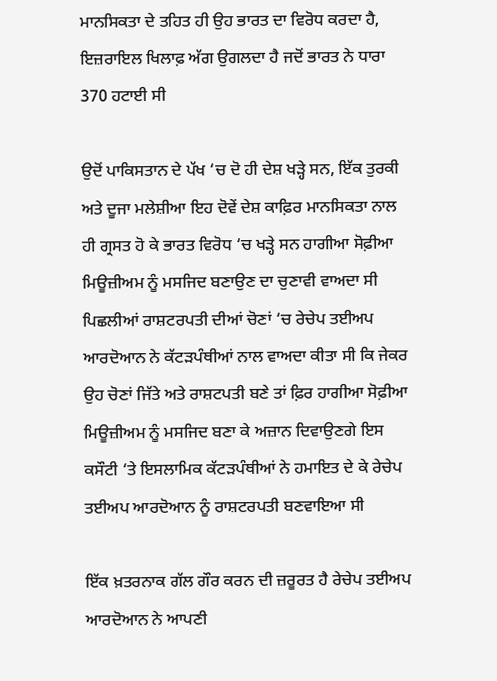ਮਾਨਸਿਕਤਾ ਦੇ ਤਹਿਤ ਹੀ ਉਹ ਭਾਰਤ ਦਾ ਵਿਰੋਧ ਕਰਦਾ ਹੈ, ਇਜ਼ਰਾਇਲ ਖਿਲਾਫ਼ ਅੱਗ ਉਗਲਦਾ ਹੈ ਜਦੋਂ ਭਾਰਤ ਨੇ ਧਾਰਾ 370 ਹਟਾਈ ਸੀ

ਉਦੋਂ ਪਾਕਿਸਤਾਨ ਦੇ ਪੱਖ ‘ਚ ਦੋ ਹੀ ਦੇਸ਼ ਖੜ੍ਹੇ ਸਨ, ਇੱਕ ਤੁਰਕੀ ਅਤੇ ਦੂਜਾ ਮਲੇਸ਼ੀਆ ਇਹ ਦੋਵੇਂ ਦੇਸ਼ ਕਾਫ਼ਿਰ ਮਾਨਸਿਕਤਾ ਨਾਲ ਹੀ ਗ੍ਰਸਤ ਹੋ ਕੇ ਭਾਰਤ ਵਿਰੋਧ ‘ਚ ਖੜ੍ਹੇ ਸਨ ਹਾਗੀਆ ਸੋਫ਼ੀਆ ਮਿਊਜ਼ੀਅਮ ਨੂੰ ਮਸਜਿਦ ਬਣਾਉਣ ਦਾ ਚੁਣਾਵੀ ਵਾਅਦਾ ਸੀ ਪਿਛਲੀਆਂ ਰਾਸ਼ਟਰਪਤੀ ਦੀਆਂ ਚੋਣਾਂ ‘ਚ ਰੇਚੇਪ ਤਈਅਪ ਆਰਦੋਆਨ ਨੇ ਕੱਟੜਪੰਥੀਆਂ ਨਾਲ ਵਾਅਦਾ ਕੀਤਾ ਸੀ ਕਿ ਜੇਕਰ ਉਹ ਚੋਣਾਂ ਜਿੱਤੇ ਅਤੇ ਰਾਸ਼ਟਪਤੀ ਬਣੇ ਤਾਂ ਫ਼ਿਰ ਹਾਗੀਆ ਸੋਫ਼ੀਆ ਮਿਊਜ਼ੀਅਮ ਨੂੰ ਮਸਜਿਦ ਬਣਾ ਕੇ ਅਜ਼ਾਨ ਦਿਵਾਉਣਗੇ ਇਸ ਕਸੌਟੀ ‘ਤੇ ਇਸਲਾਮਿਕ ਕੱਟੜਪੰਥੀਆਂ ਨੇ ਹਮਾਇਤ ਦੇ ਕੇ ਰੇਚੇਪ ਤਈਅਪ ਆਰਦੋਆਨ ਨੂੰ ਰਾਸ਼ਟਰਪਤੀ ਬਣਵਾਇਆ ਸੀ

ਇੱਕ ਖ਼ਤਰਨਾਕ ਗੱਲ ਗੌਰ ਕਰਨ ਦੀ ਜ਼ਰੂਰਤ ਹੈ ਰੇਚੇਪ ਤਈਅਪ ਆਰਦੋਆਨ ਨੇ ਆਪਣੀ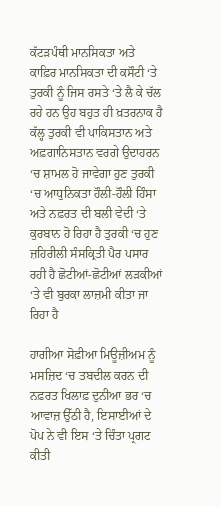ਕੱਟੜਪੰਥੀ ਮਾਨਸਿਕਤਾ ਅਤੇ ਕਾਫ਼ਿਰ ਮਾਨਸਿਕਤਾ ਦੀ ਕਸੌਟੀ ‘ਤੇ ਤੁਰਕੀ ਨੂੰ ਜਿਸ ਰਸਤੇ ‘ਤੇ ਲੈ ਕੇ ਚੱਲ ਰਹੇ ਹਨ ਉਹ ਬਹੁਤ ਹੀ ਖ਼ਤਰਨਾਕ ਹੈ ਕੱਲ੍ਹ ਤੁਰਕੀ ਵੀ ਪਾਕਿਸਤਾਨ ਅਤੇ ਅਫ਼ਗਾਨਿਸਤਾਨ ਵਰਗੇ ਉਦਾਹਰਨ ‘ਚ ਸ਼ਾਮਲ ਹੋ ਜਾਵੇਗਾ ਹੁਣ ਤੁਰਕੀ ‘ਚ ਆਧੁਨਿਕਤਾ ਹੌਲੀ-ਹੌਲੀ ਹਿੰਸਾ ਅਤੇ ਨਫ਼ਰਤ ਦੀ ਬਲੀ ਵੇਦੀ ‘ਤੇ ਕੁਰਬਾਨ ਹੋ ਰਿਹਾ ਹੈ ਤੁਰਕੀ ‘ਚ ਹੁਣ ਜ਼ਹਿਰੀਲੀ ਸੰਸਕ੍ਰਿਤੀ ਪੈਰ ਪਸਾਰ ਰਹੀ ਹੈ ਛੋਟੀਆਂ-ਛੋਟੀਆਂ ਲੜਕੀਆਂ ‘ਤੇ ਵੀ ਬੁਰਕਾ ਲਾਜ਼ਮੀ ਕੀਤਾ ਜਾ ਰਿਹਾ ਹੈ

ਹਾਗੀਆ ਸੋਫ਼ੀਆ ਮਿਊਜ਼ੀਅਮ ਨੂੰ ਮਸਜ਼ਿਦ ‘ਚ ਤਬਦੀਲ ਕਰਨ ਦੀ ਨਫ਼ਰਤ ਖਿਲਾਫ਼ ਦੁਨੀਆ ਭਰ ‘ਚ ਆਵਾਜ਼ ਉੱਠੀ ਹੈ, ਇਸਾਈਆਂ ਦੇ ਪੋਪ ਨੇ ਵੀ ਇਸ ‘ਤੇ ਚਿੰਤਾ ਪ੍ਰਗਟ ਕੀਤੀ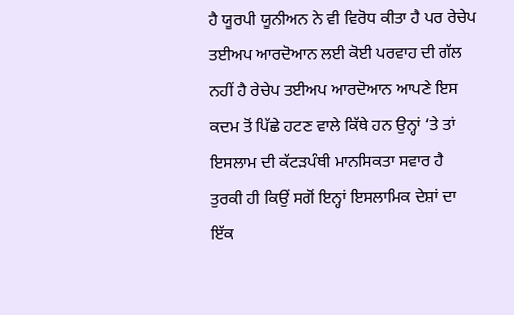ਹੈ ਯੂਰਪੀ ਯੂਨੀਅਨ ਨੇ ਵੀ ਵਿਰੋਧ ਕੀਤਾ ਹੈ ਪਰ ਰੇਚੇਪ ਤਈਅਪ ਆਰਦੋਆਨ ਲਈ ਕੋਈ ਪਰਵਾਹ ਦੀ ਗੱਲ ਨਹੀਂ ਹੈ ਰੇਚੇਪ ਤਈਅਪ ਆਰਦੋਆਨ ਆਪਣੇ ਇਸ ਕਦਮ ਤੋਂ ਪਿੱਛੇ ਹਟਣ ਵਾਲੇ ਕਿੱਥੇ ਹਨ ਉਨ੍ਹਾਂ ‘ਤੇ ਤਾਂ ਇਸਲਾਮ ਦੀ ਕੱਟੜਪੰਥੀ ਮਾਨਸਿਕਤਾ ਸਵਾਰ ਹੈ ਤੁਰਕੀ ਹੀ ਕਿਉਂ ਸਗੋਂ ਇਨ੍ਹਾਂ ਇਸਲਾਮਿਕ ਦੇਸ਼ਾਂ ਦਾ ਇੱਕ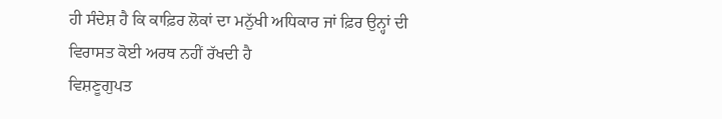ਹੀ ਸੰਦੇਸ਼ ਹੈ ਕਿ ਕਾਫ਼ਿਰ ਲੋਕਾਂ ਦਾ ਮਨੁੱਖੀ ਅਧਿਕਾਰ ਜਾਂ ਫ਼ਿਰ ਉਨ੍ਹਾਂ ਦੀ ਵਿਰਾਸਤ ਕੋਈ ਅਰਥ ਨਹੀਂ ਰੱਖਦੀ ਹੈ
ਵਿਸ਼ਣੂਗੁਪਤ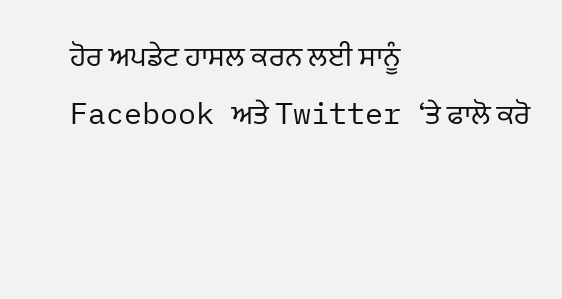ਹੋਰ ਅਪਡੇਟ ਹਾਸਲ ਕਰਨ ਲਈ ਸਾਨੂੰ Facebook ਅਤੇ Twitter ‘ਤੇ ਫਾਲੋ ਕਰੋ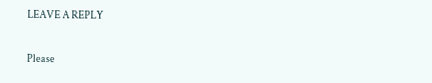LEAVE A REPLY

Please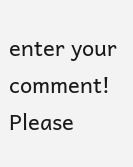enter your comment!
Please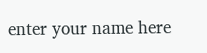enter your name here